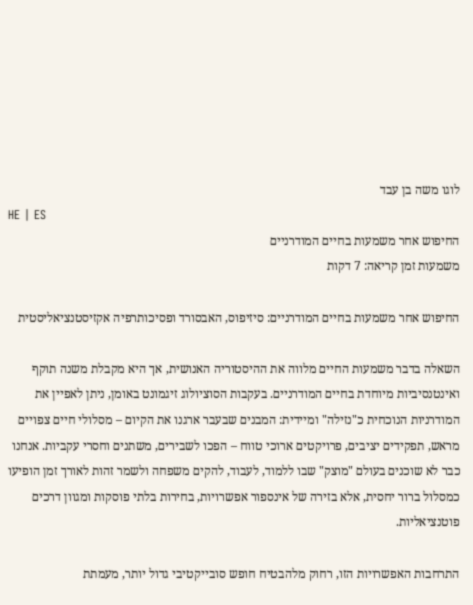לוגו משה בן עבד
HE | ES
החיפוש אחר משמעות בחיים המודרניים
משמעות זמן קריאה: 7 דקות

החיפוש אחר משמעות בחיים המודרניים: סיזיפוס, האבסורד ופסיכותרפיה אקזיסטנציאליסטית

השאלה בדבר משמעות החיים מלווה את ההיסטוריה האנושית, אך היא מקבלת משנה תוקף ואינטנסיביות מיוחדת בחיים המודרניים. בעקבות הסוציולוג זיגמונט באומן, ניתן לאפיין את המודרניות הנוכחית כ"נזילה" ומיידית: המבנים שבעבר ארגנו את הקיום – מסלולי חיים צפויים מראש, תפקידים יציבים, פרויקטים ארוכי טווח – הפכו לשבירים, משתנים וחסרי עקביות. אנחנו כבר לא שוכנים בעולם "מוצק" שבו ללמוד, לעבוד, להקים משפחה ולשמר זהות לאורך זמן הופיעו כמסלול ברור יחסית, אלא בזירה של אינספור אפשרויות, בחירות בלתי פוסקות ומגוון דרכים פוטנציאליות.

התרחבות האפשרויות הזו, רחוק מלהבטיח חופש סובייקטיבי גדול יותר, מעמתת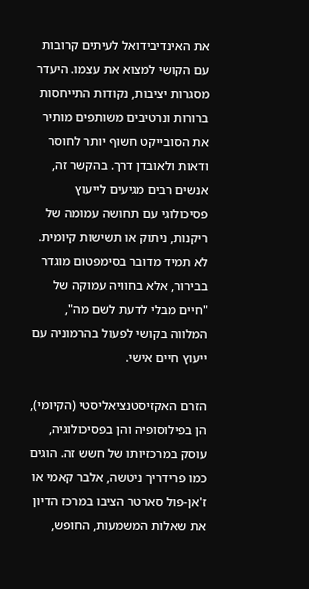את האינדיבידואל לעיתים קרובות עם הקושי למצוא את עצמו. היעדר מסגרות יציבות, נקודות התייחסות ברורות ונרטיבים משותפים מותיר את הסובייקט חשוף יותר לחוסר ודאות ולאובדן דרך. בהקשר זה, אנשים רבים מגיעים לייעוץ פסיכולוגי עם תחושה עמומה של ריקנות, ניתוק או תשישות קיומית. לא תמיד מדובר בסימפטום מוגדר בבירור, אלא בחוויה עמוקה של "חיים מבלי לדעת לשם מה", המלווה בקושי לפעול בהרמוניה עם ייעוץ חיים אישי.

הזרם האקזיסטנציאליסטי (הקיומי), הן בפילוסופיה והן בפסיכולוגיה, עוסק במרכזיותו של חשש זה. הוגים כמו פרידריך ניטשה, אלבר קאמי או ז'אן-פול סארטר הציבו במרכז הדיון את שאלות המשמעות, החופש,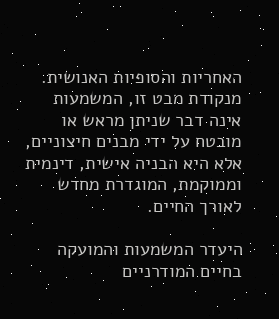האחריות והסופיות האנושית. מנקודת מבט זו, המשמעות אינה דבר שניתן מראש או מובטח על ידי מבנים חיצוניים, אלא היא הבניה אישית, דינמית וממוקמת, המוגדרת מחדש לאורך החיים.

היעדר המשמעות והמועקה בחיים המודרניים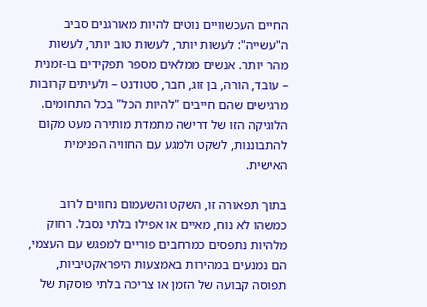החיים העכשוויים נוטים להיות מאורגנים סביב ה"עשייה": לעשות יותר, לעשות טוב יותר, לעשות מהר יותר. אנשים ממלאים מספר תפקידים בו-זמנית – עובד, הורה, בן זוג, חבר, סטודנט – ולעיתים קרובות מרגישים שהם חייבים "להיות הכל" בכל התחומים. הלוגיקה הזו של דרישה מתמדת מותירה מעט מקום להתבוננות, לשקט ולמגע עם החוויה הפנימית האישית.

בתוך תפאורה זו, השקט והשעמום נחווים לרוב כמשהו לא נוח, מאיים או אפילו בלתי נסבל. רחוק מלהיות נתפסים כמרחבים פוריים למפגש עם העצמי, הם נמנעים במהירות באמצעות היפראקטיביות, תפוסה קבועה של הזמן או צריכה בלתי פוסקת של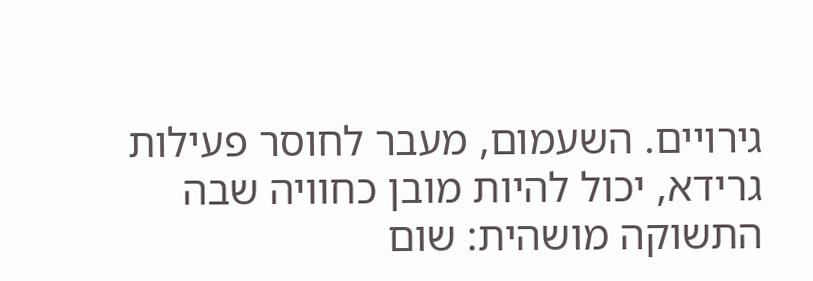גירויים. השעמום, מעבר לחוסר פעילות גרידא, יכול להיות מובן כחוויה שבה התשוקה מושהית: שום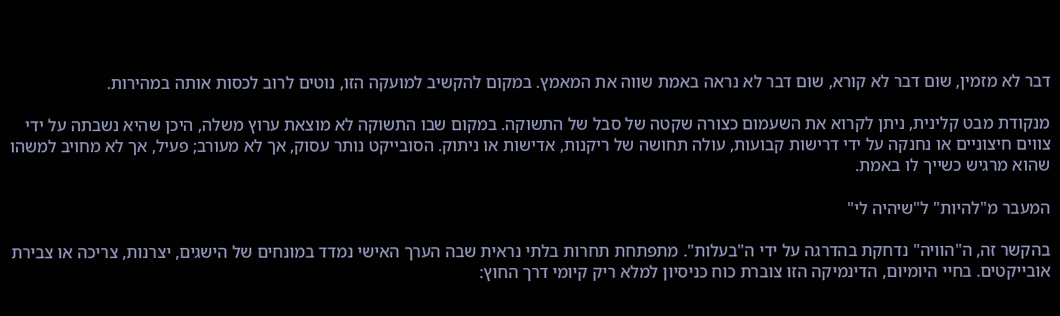דבר לא מזמין, שום דבר לא קורא, שום דבר לא נראה באמת שווה את המאמץ. במקום להקשיב למועקה הזו, נוטים לרוב לכסות אותה במהירות.

מנקודת מבט קלינית, ניתן לקרוא את השעמום כצורה שקטה של סבל של התשוקה. במקום שבו התשוקה לא מוצאת ערוץ משלה, היכן שהיא נשבתה על ידי צווים חיצוניים או נחנקה על ידי דרישות קבועות, עולה תחושה של ריקנות, אדישות או ניתוק. הסובייקט נותר עסוק, אך לא מעורב; פעיל, אך לא מחויב למשהו שהוא מרגיש כשייך לו באמת.

המעבר מ"להיות" ל"שיהיה לי"

בהקשר זה, ה"הוויה" נדחקת בהדרגה על ידי ה"בעלות". מתפתחת תחרות בלתי נראית שבה הערך האישי נמדד במונחים של הישגים, יצרנות, צריכה או צבירת אובייקטים. בחיי היומיום, הדינמיקה הזו צוברת כוח כניסיון למלא ריק קיומי דרך החוץ: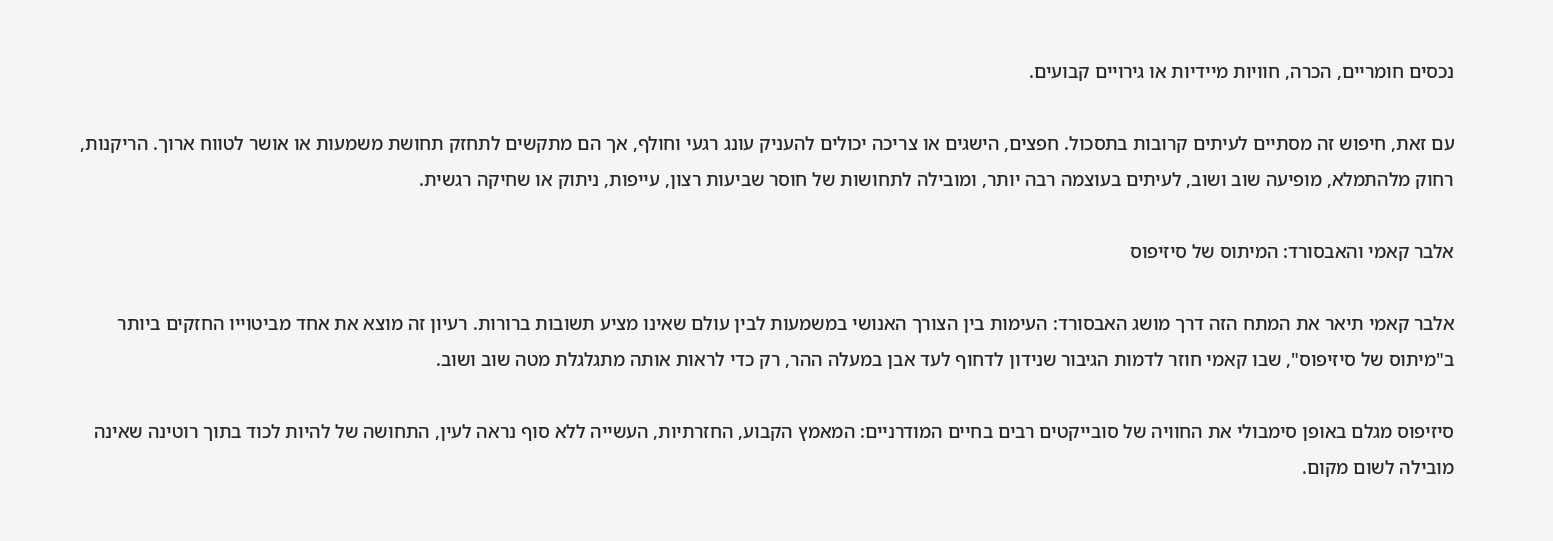נכסים חומריים, הכרה, חוויות מיידיות או גירויים קבועים.

עם זאת, חיפוש זה מסתיים לעיתים קרובות בתסכול. חפצים, הישגים או צריכה יכולים להעניק עונג רגעי וחולף, אך הם מתקשים לתחזק תחושת משמעות או אושר לטווח ארוך. הריקנות, רחוק מלהתמלא, מופיעה שוב ושוב, לעיתים בעוצמה רבה יותר, ומובילה לתחושות של חוסר שביעות רצון, עייפות, ניתוק או שחיקה רגשית.

אלבר קאמי והאבסורד: המיתוס של סיזיפוס

אלבר קאמי תיאר את המתח הזה דרך מושג האבסורד: העימות בין הצורך האנושי במשמעות לבין עולם שאינו מציע תשובות ברורות. רעיון זה מוצא את אחד מביטוייו החזקים ביותר ב"מיתוס של סיזיפוס", שבו קאמי חוזר לדמות הגיבור שנידון לדחוף לעד אבן במעלה ההר, רק כדי לראות אותה מתגלגלת מטה שוב ושוב.

סיזיפוס מגלם באופן סימבולי את החוויה של סובייקטים רבים בחיים המודרניים: המאמץ הקבוע, החזרתיות, העשייה ללא סוף נראה לעין, התחושה של להיות לכוד בתוך רוטינה שאינה מובילה לשום מקום.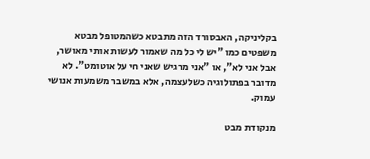בקליניקה, האבסורד הזה מתבטא כשהמטופל מבטא משפטים כמו "יש לי כל מה שאמור לעשות אותי מאושר, אבל אני לא", או "אני מרגיש שאני חי על אוטומט". לא מדובר בפתולוגיה כשלעצמה, אלא במשבר משמעות אנושי עמוק.

מנקודת מבט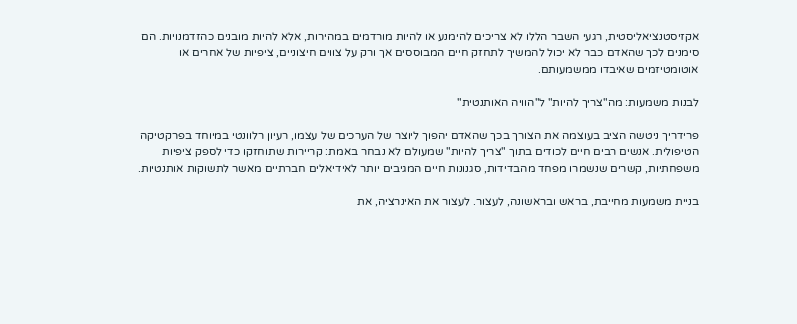אקזיסטנציאליסטית, רגעי השבר הללו לא צריכים להימנע או להיות מורדמים במהירות, אלא להיות מובנים כהזדמנויות. הם סימנים לכך שהאדם כבר לא יכול להמשיך לתחזק חיים המבוססים אך ורק על צווים חיצוניים, ציפיות של אחרים או אוטומטיזמים שאיבדו ממשמעותם.

לבנות משמעות: מה"צריך להיות" ל"הוויה האותנטית"

פרידריך ניטשה הציב בעוצמה את הצורך בכך שהאדם יהפוך ליוצר של הערכים של עצמו, רעיון רלוונטי במיוחד בפרקטיקה הטיפולית. אנשים רבים חיים לכודים בתוך "צריך להיות" שמעולם לא נבחר באמת: קריירות שתוחזקו כדי לספק ציפיות משפחתיות, קשרים שנשמרו מפחד מהבדידות, סגנונות חיים המגיבים יותר לאידיאלים חברתיים מאשר לתשוקות אותנטיות.

בניית משמעות מחייבת, בראש ובראשונה, לעצור. לעצור את האינרציה, את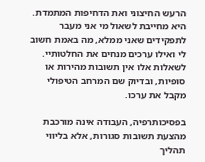הרעש החיצוני ואת הדחיפות המתמדת. היא מחייבת לשאול מי אני מעבר לתפקידים שאני ממלא, מה באמת חשוב לי ואילו ערכים מנחים את החלטותיי. לשאלות אלו אין תשובות מהירות או סופיות, ובדיוק שם המרחב הטיפולי מקבל את ערכו.

בפסיכותרפיה, העבודה אינה מורכבת מהצעת תשובות סגורות, אלא בליווי תהליך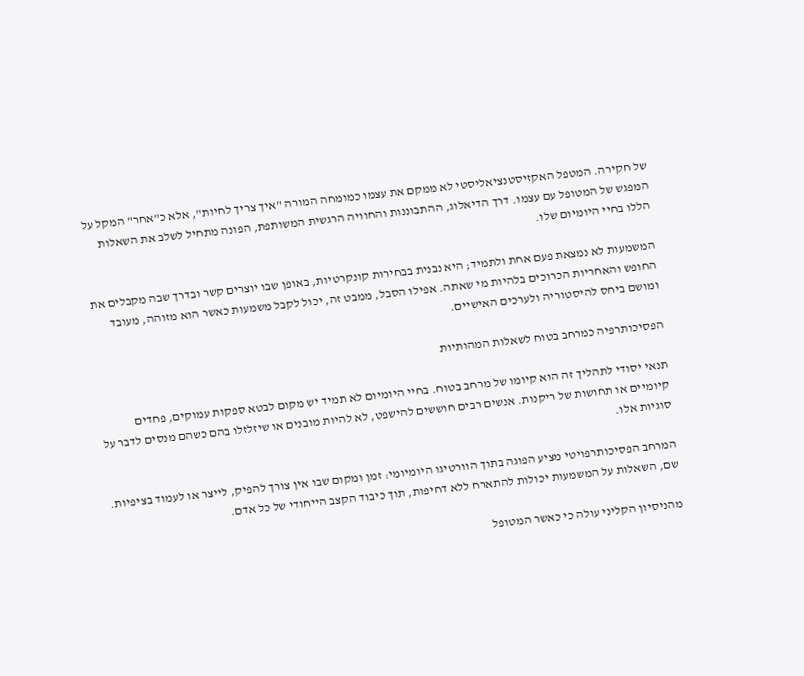של חקירה. המטפל האקזיסטנציאליסטי לא ממקם את עצמו כמומחה המורה "איך צריך לחיות", אלא כ"אחר" המקל על המפגש של המטופל עם עצמו. דרך הדיאלוג, ההתבוננות והחוויה הרגשית המשותפת, הפונה מתחיל לשלב את השאלות הללו בחיי היומיום שלו.

המשמעות לא נמצאת פעם אחת ולתמיד; היא נבנית בבחירות קונקרטיות, באופן שבו יוצרים קשר ובדרך שבה מקבלים את החופש והאחריות הכרוכים בלהיות מי שאתה. אפילו הסבל, ממבט זה, יכול לקבל משמעות כאשר הוא מזוהה, מעובד ומושם ביחס להיסטוריה ולערכים האישיים.

הפסיכותרפיה כמרחב בטוח לשאלות המהותיות

תנאי יסודי לתהליך זה הוא קיומו של מרחב בטוח. בחיי היומיום לא תמיד יש מקום לבטא ספקות עמוקים, פחדים קיומיים או תחושות של ריקנות. אנשים רבים חוששים להישפט, לא להיות מובנים או שיזלזלו בהם כשהם מנסים לדבר על סוגיות אלו.

המרחב הפסיכותרפויטי מציע הפוגה בתוך הוורטיגו היומיומי: זמן ומקום שבו אין צורך להפיק, לייצר או לעמוד בציפיות. שם, השאלות על המשמעות יכולות להתארח ללא דחיפות, תוך כיבוד הקצב הייחודי של כל אדם.

מהניסיון הקליני עולה כי כאשר המטופל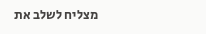מצליח לשלב את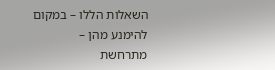השאלות הללו – במקום להימנע מהן – מתרחשת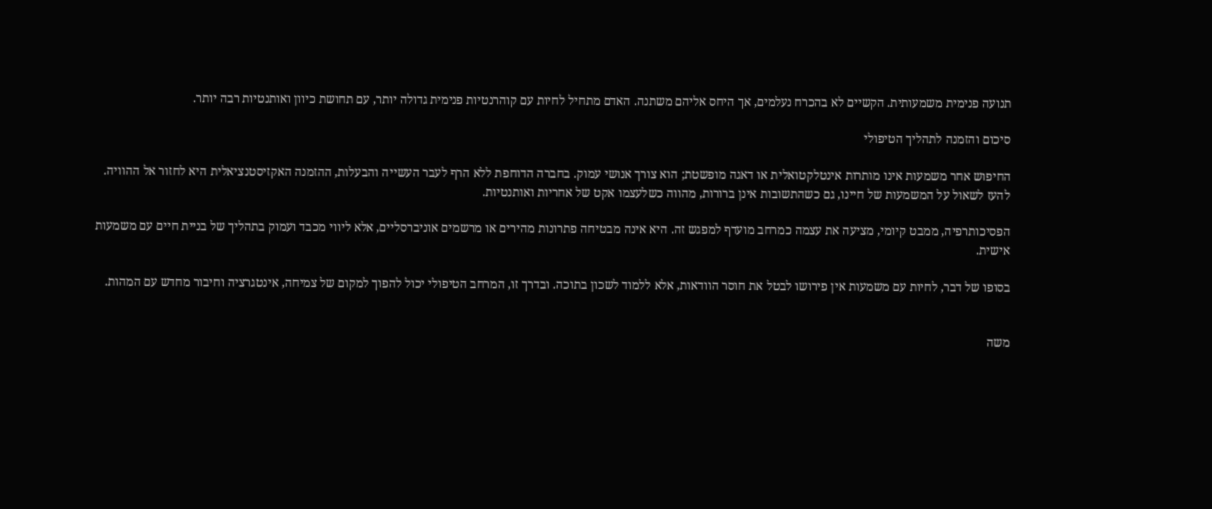תנועה פנימית משמעותית. הקשיים לא בהכרח נעלמים, אך היחס אליהם משתנה. האדם מתחיל לחיות עם קוהרנטיות פנימית גדולה יותר, עם תחושת כיוון ואותנטיות רבה יותר.

סיכום והזמנה לתהליך הטיפולי

החיפוש אחר משמעות אינו מותרות אינטלקטואלית או דאגה מופשטת; הוא צורך אנושי עמוק. בחברה הדוחפת ללא הרף לעבר העשייה והבעלות, ההזמנה האקזיסטנציאלית היא לחזור אל ההוויה. להעז לשאול על המשמעות של חיינו, גם כשהתשובות אינן ברורות, מהווה כשלעצמו אקט של אחריות ואותנטיות.

הפסיכותרפיה, ממבט קיומי, מציעה את עצמה כמרחב מועדף למפגש זה. היא אינה מבטיחה פתרונות מהירים או מרשמים אוניברסליים, אלא ליווי מכבד ועמוק בתהליך של בניית חיים עם משמעות אישית.

בסופו של דבר, לחיות עם משמעות אין פירושו לבטל את חוסר הוודאות, אלא ללמוד לשכון בתוכה. ובדרך זו, המרחב הטיפולי יכול להפוך למקום של צמיחה, אינטגרציה וחיבור מחדש עם המהות.


משה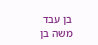בן עבד
משה בן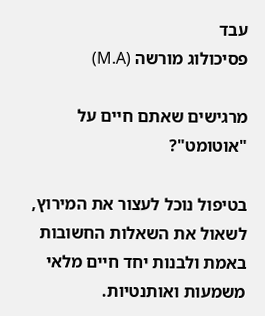עבד
פסיכולוג מורשה (M.A)

מרגישים שאתם חיים על "אוטומט"?

בטיפול נוכל לעצור את המירוץ, לשאול את השאלות החשובות באמת ולבנות יחד חיים מלאי משמעות ואותנטיות.